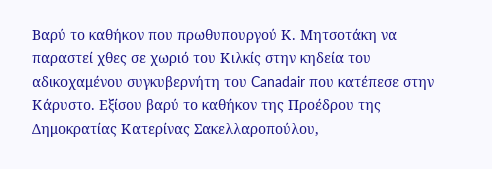Βαρύ το καθήκον που πρωθυπουργού Κ. Μητσοτάκη να παραστεί χθες σε χωριό του Κιλκίς στην κηδεία του αδικοχαμένου συγκυβερνήτη του Canadair που κατέπεσε στην Κάρυστο. Εξίσου βαρύ το καθήκον της Προέδρου της Δημοκρατίας Κατερίνας Σακελλαροπούλου,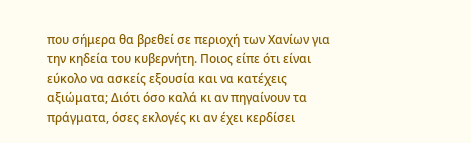που σήμερα θα βρεθεί σε περιοχή των Χανίων για την κηδεία του κυβερνήτη. Ποιος είπε ότι είναι εύκολο να ασκείς εξουσία και να κατέχεις αξιώματα; Διότι όσο καλά κι αν πηγαίνουν τα πράγματα, όσες εκλογές κι αν έχει κερδίσει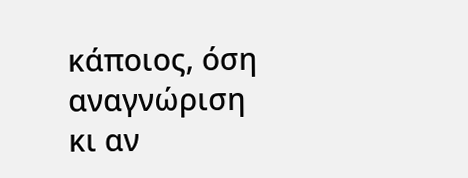κάποιος, όση αναγνώριση κι αν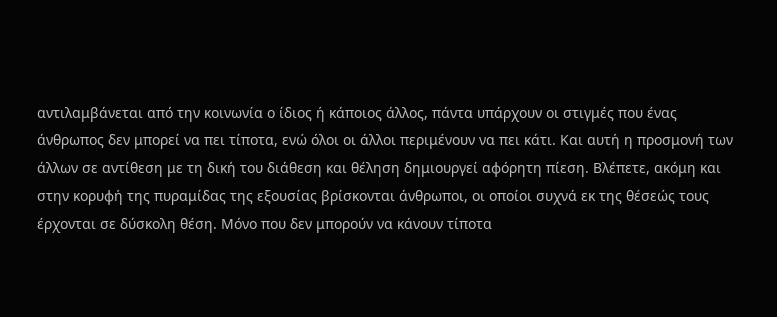αντιλαμβάνεται από την κοινωνία ο ίδιος ή κάποιος άλλος, πάντα υπάρχουν οι στιγμές που ένας άνθρωπος δεν μπορεί να πει τίποτα, ενώ όλοι οι άλλοι περιμένουν να πει κάτι. Και αυτή η προσμονή των άλλων σε αντίθεση με τη δική του διάθεση και θέληση δημιουργεί αφόρητη πίεση. Βλέπετε, ακόμη και στην κορυφή της πυραμίδας της εξουσίας βρίσκονται άνθρωποι, οι οποίοι συχνά εκ της θέσεώς τους έρχονται σε δύσκολη θέση. Μόνο που δεν μπορούν να κάνουν τίποτα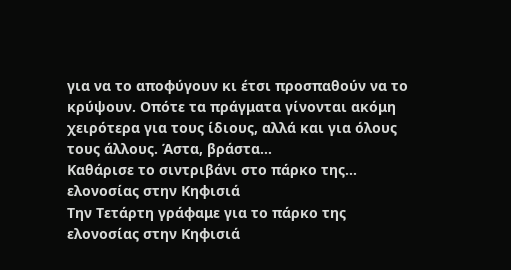για να το αποφύγουν κι έτσι προσπαθούν να το κρύψουν. Οπότε τα πράγματα γίνονται ακόμη χειρότερα για τους ίδιους, αλλά και για όλους τους άλλους. Άστα, βράστα…
Καθάρισε το σιντριβάνι στο πάρκο της... ελονοσίας στην Κηφισιά
Την Τετάρτη γράφαμε για το πάρκο της ελονοσίας στην Κηφισιά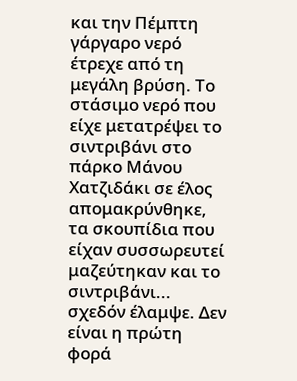και την Πέμπτη γάργαρο νερό έτρεχε από τη μεγάλη βρύση. Το στάσιμο νερό που είχε μετατρέψει το σιντριβάνι στο πάρκο Μάνου Χατζιδάκι σε έλος απομακρύνθηκε, τα σκουπίδια που είχαν συσσωρευτεί μαζεύτηκαν και το σιντριβάνι... σχεδόν έλαμψε. Δεν είναι η πρώτη φορά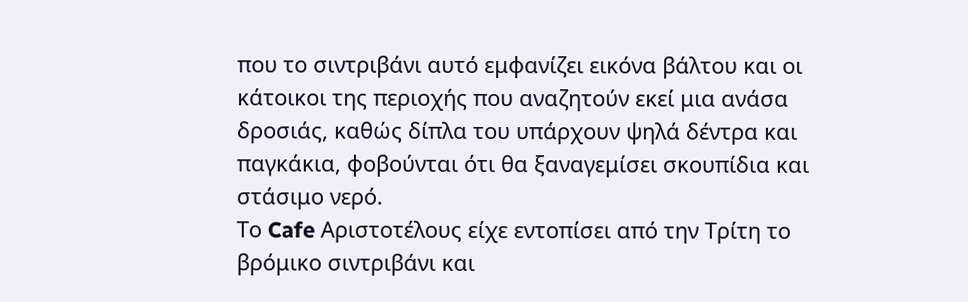που το σιντριβάνι αυτό εμφανίζει εικόνα βάλτου και οι κάτοικοι της περιοχής που αναζητούν εκεί μια ανάσα δροσιάς, καθώς δίπλα του υπάρχουν ψηλά δέντρα και παγκάκια, φοβούνται ότι θα ξαναγεμίσει σκουπίδια και στάσιμο νερό.
Το Cafe Αριστοτέλους είχε εντοπίσει από την Τρίτη το βρόμικο σιντριβάνι και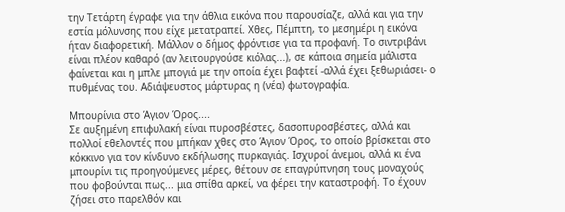την Τετάρτη έγραφε για την άθλια εικόνα που παρουσίαζε, αλλά και για την εστία μόλυνσης που είχε μετατραπεί. Χθες, Πέμπτη, το μεσημέρι η εικόνα ήταν διαφορετική. Μάλλον ο δήμος φρόντισε για τα προφανή. Το σιντριβάνι είναι πλέον καθαρό (αν λειτουργούσε κιόλας...), σε κάποια σημεία μάλιστα φαίνεται και η μπλε μπογιά με την οποία έχει βαφτεί -αλλά έχει ξεθωριάσει- ο πυθμένας του. Αδιάψευστος μάρτυρας η (νέα) φωτογραφία.

Μπουρίνια στο Άγιον Όρος....
Σε αυξημένη επιφυλακή είναι πυροσβέστες, δασοπυροσβέστες, αλλά και πολλοί εθελοντές που μπήκαν χθες στο Άγιον Όρος, το οποίο βρίσκεται στο κόκκινο για τον κίνδυνο εκδήλωσης πυρκαγιάς. Ισχυροί άνεμοι, αλλά κι ένα μπουρίνι τις προηγούμενες μέρες, θέτουν σε επαγρύπνηση τους μοναχούς που φοβούνται πως... μια σπίθα αρκεί, να φέρει την καταστροφή. Το έχουν ζήσει στο παρελθόν και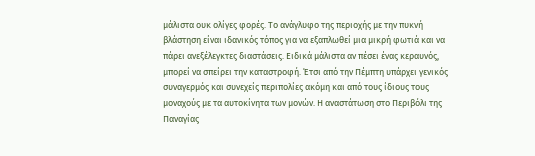μάλιστα ουκ ολίγες φορές. Το ανάγλυφο της περιοχής με την πυκνή βλάστηση είναι ιδανικός τόπος για να εξαπλωθεί μια μικρή φωτιά και να πάρει ανεξέλεγκτες διαστάσεις. Ειδικά μάλιστα αν πέσει ένας κεραυνός, μπορεί να σπείρει την καταστροφή. Έτσι από την Πέμπτη υπάρχει γενικός συναγερμός και συνεχείς περιπολίες ακόμη και από τους ίδιους τους μοναχούς με τα αυτοκίνητα των μονών. Η αναστάτωση στο Περιβόλι της Παναγίας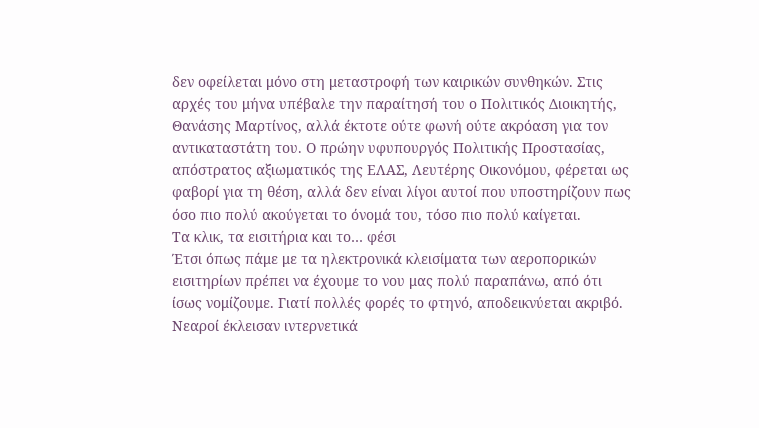δεν οφείλεται μόνο στη μεταστροφή των καιρικών συνθηκών. Στις αρχές του μήνα υπέβαλε την παραίτησή του ο Πολιτικός Διοικητής, Θανάσης Μαρτίνος, αλλά έκτοτε ούτε φωνή ούτε ακρόαση για τον αντικαταστάτη του. Ο πρώην υφυπουργός Πολιτικής Προστασίας, απόστρατος αξιωματικός της ΕΛΑΣ, Λευτέρης Οικονόμου, φέρεται ως φαβορί για τη θέση, αλλά δεν είναι λίγοι αυτοί που υποστηρίζουν πως όσο πιο πολύ ακούγεται το όνομά του, τόσο πιο πολύ καίγεται.
Τα κλικ, τα εισιτήρια και το… φέσι
Έτσι όπως πάμε με τα ηλεκτρονικά κλεισίματα των αεροπορικών εισιτηρίων πρέπει να έχουμε το νου μας πολύ παραπάνω, από ότι ίσως νομίζουμε. Γιατί πολλές φορές το φτηνό, αποδεικνύεται ακριβό. Νεαροί έκλεισαν ιντερνετικά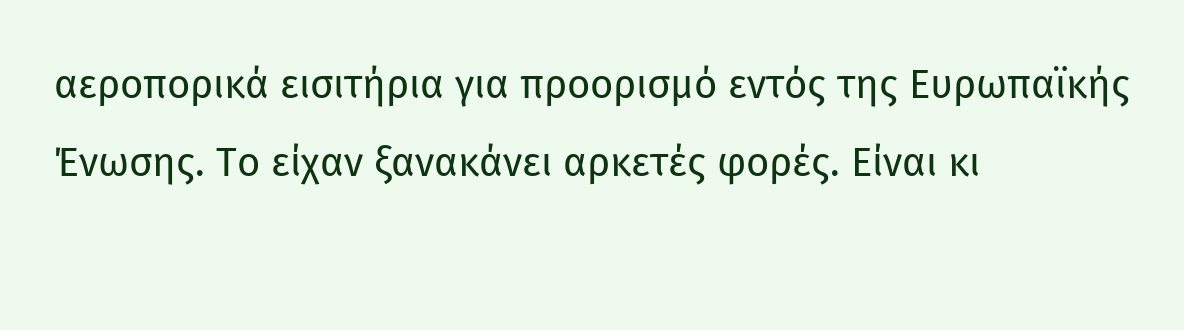αεροπορικά εισιτήρια για προορισμό εντός της Ευρωπαϊκής Ένωσης. Το είχαν ξανακάνει αρκετές φορές. Είναι κι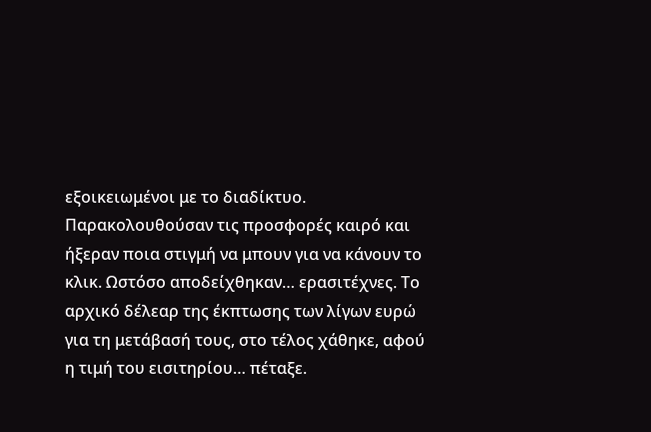εξοικειωμένοι με το διαδίκτυο. Παρακολουθούσαν τις προσφορές καιρό και ήξεραν ποια στιγμή να μπουν για να κάνουν το κλικ. Ωστόσο αποδείχθηκαν… ερασιτέχνες. Το αρχικό δέλεαρ της έκπτωσης των λίγων ευρώ για τη μετάβασή τους, στο τέλος χάθηκε, αφού η τιμή του εισιτηρίου… πέταξε.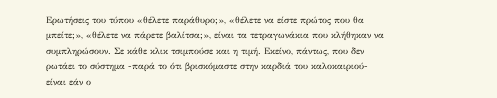Ερωτήσεις του τύπου «θέλετε παράθυρο;», «θέλετε να είστε πρώτος που θα μπείτε;», «θέλετε να πάρετε βαλίτσα;», είναι τα τετραγωνάκια που κλήθηκαν να συμπληρώσουν. Σε κάθε κλικ τσιμπούσε και η τιμή. Εκείνο, πάντως, που δεν ρωτάει το σύστημα -παρά το ότι βρισκόμαστε στην καρδιά του καλοκαιριού- είναι εάν ο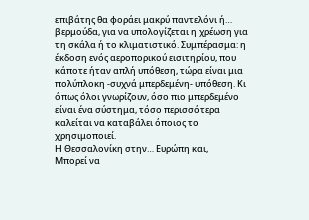επιβάτης θα φοράει μακρύ παντελόνι ή… βερμούδα, για να υπολογίζεται η χρέωση για τη σκάλα ή το κλιματιστικό. Συμπέρασμα: η έκδοση ενός αεροπορικού εισιτηρίου, που κάποτε ήταν απλή υπόθεση, τώρα είναι μια πολύπλοκη -συχνά μπερδεμένη- υπόθεση. Κι όπως όλοι γνωρίζουν, όσο πιο μπερδεμένο είναι ένα σύστημα, τόσο περισσότερα καλείται να καταβάλει όποιος το χρησιμοποιεί.
Η Θεσσαλονίκη στην… Ευρώπη και,
Μπορεί να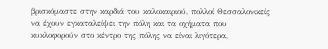βρισκόμαστε στην καρδιά του καλοκαιριού, πολλοί Θεσσαλονικείς να έχουν εγκαταλείψει την πόλη και τα οχήματα που κυκλοφορούν στο κέντρο της πόλης να είναι λιγότερα,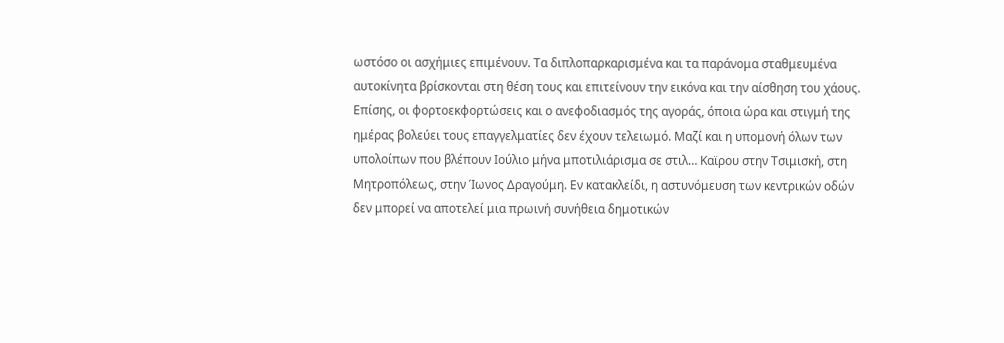ωστόσο οι ασχήμιες επιμένουν. Τα διπλοπαρκαρισμένα και τα παράνομα σταθμευμένα αυτοκίνητα βρίσκονται στη θέση τους και επιτείνουν την εικόνα και την αίσθηση του χάους. Επίσης, οι φορτοεκφορτώσεις και ο ανεφοδιασμός της αγοράς, όποια ώρα και στιγμή της ημέρας βολεύει τους επαγγελματίες δεν έχουν τελειωμό. Μαζί και η υπομονή όλων των υπολοίπων που βλέπουν Ιούλιο μήνα μποτιλιάρισμα σε στιλ… Καϊρου στην Τσιμισκή, στη Μητροπόλεως, στην Ίωνος Δραγούμη. Εν κατακλείδι, η αστυνόμευση των κεντρικών οδών δεν μπορεί να αποτελεί μια πρωινή συνήθεια δημοτικών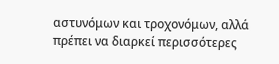αστυνόμων και τροχονόμων, αλλά πρέπει να διαρκεί περισσότερες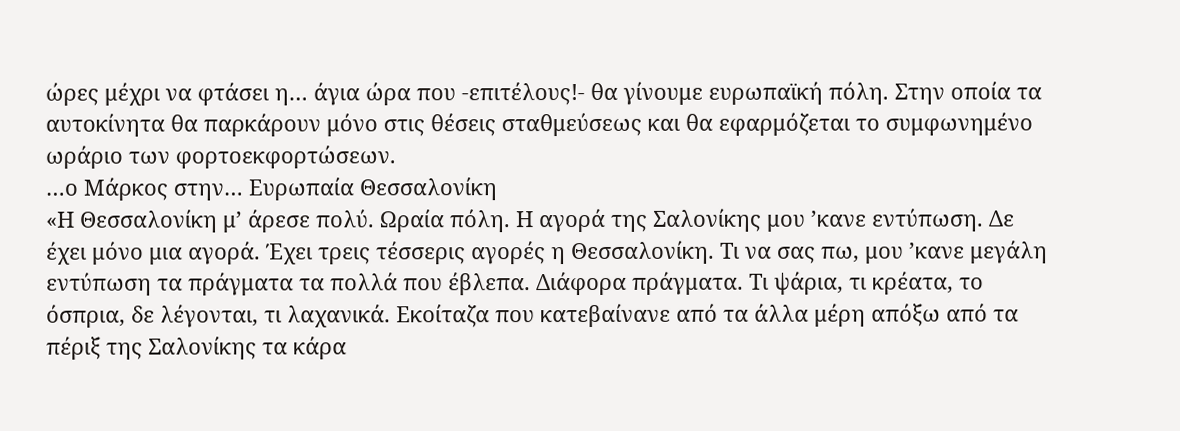ώρες μέχρι να φτάσει η… άγια ώρα που -επιτέλους!- θα γίνουμε ευρωπαϊκή πόλη. Στην οποία τα αυτοκίνητα θα παρκάρουν μόνο στις θέσεις σταθμεύσεως και θα εφαρμόζεται το συμφωνημένο ωράριο των φορτοεκφορτώσεων.
…ο Μάρκος στην… Ευρωπαία Θεσσαλονίκη
«Η Θεσσαλονίκη μ’ άρεσε πολύ. Ωραία πόλη. Η αγορά της Σαλονίκης μου ’κανε εντύπωση. Δε έχει μόνο μια αγορά. Έχει τρεις τέσσερις αγορές η Θεσσαλονίκη. Τι να σας πω, μου ’κανε μεγάλη εντύπωση τα πράγματα τα πολλά που έβλεπα. Διάφορα πράγματα. Τι ψάρια, τι κρέατα, το όσπρια, δε λέγονται, τι λαχανικά. Εκοίταζα που κατεβαίνανε από τα άλλα μέρη απόξω από τα πέριξ της Σαλονίκης τα κάρα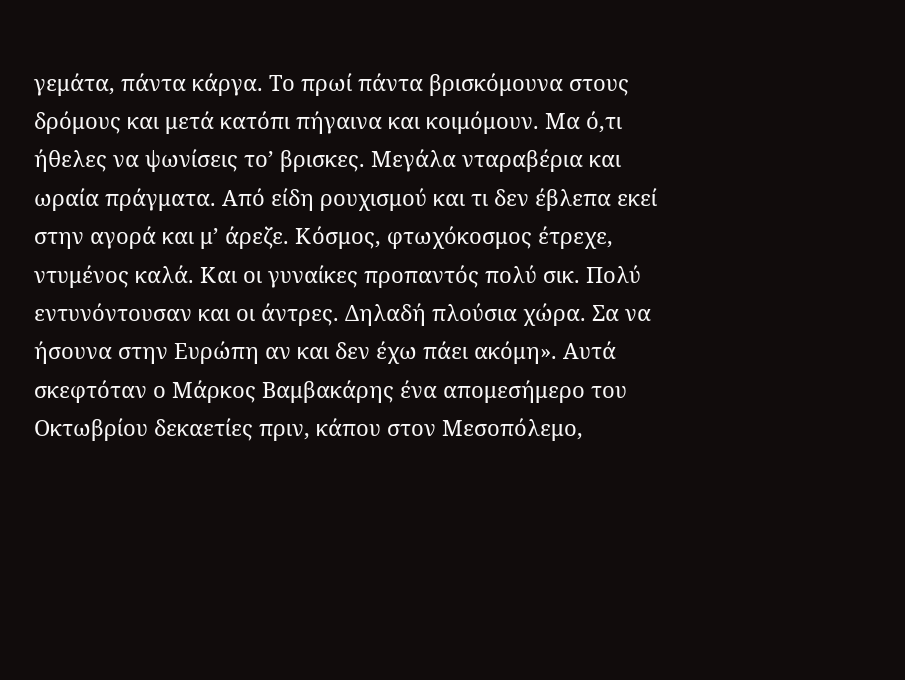γεμάτα, πάντα κάργα. Το πρωί πάντα βρισκόμουνα στους δρόμους και μετά κατόπι πήγαινα και κοιμόμουν. Μα ό,τι ήθελες να ψωνίσεις το’ βρισκες. Μεγάλα νταραβέρια και ωραία πράγματα. Από είδη ρουχισμού και τι δεν έβλεπα εκεί στην αγορά και μ’ άρεζε. Κόσμος, φτωχόκοσμος έτρεχε, ντυμένος καλά. Και οι γυναίκες προπαντός πολύ σικ. Πολύ εντυνόντουσαν και οι άντρες. Δηλαδή πλούσια χώρα. Σα να ήσουνα στην Ευρώπη αν και δεν έχω πάει ακόμη». Αυτά σκεφτόταν ο Μάρκος Βαμβακάρης ένα απομεσήμερο του Οκτωβρίου δεκαετίες πριν, κάπου στον Μεσοπόλεμο,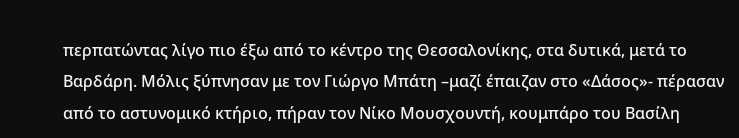περπατώντας λίγο πιο έξω από το κέντρο της Θεσσαλονίκης, στα δυτικά, μετά το Βαρδάρη. Μόλις ξύπνησαν με τον Γιώργο Μπάτη –μαζί έπαιζαν στο «Δάσος»- πέρασαν από το αστυνομικό κτήριο, πήραν τον Νίκο Μουσχουντή, κουμπάρο του Βασίλη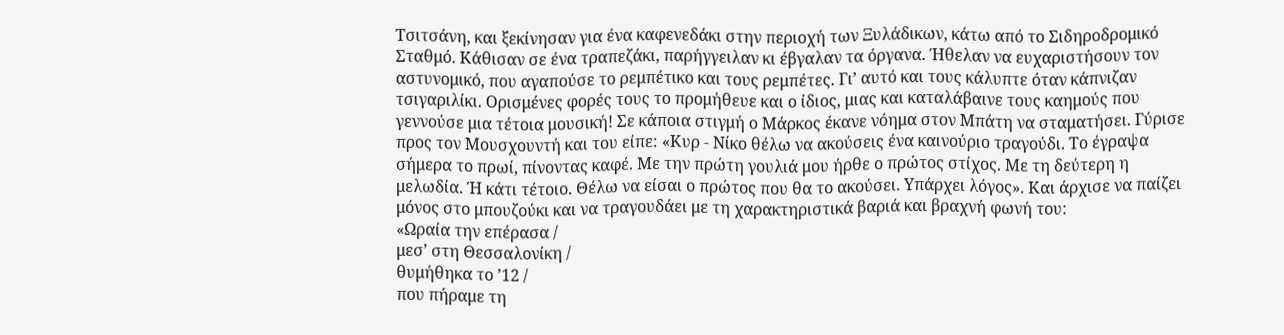Τσιτσάνη, και ξεκίνησαν για ένα καφενεδάκι στην περιοχή των Ξυλάδικων, κάτω από το Σιδηροδρομικό Σταθμό. Κάθισαν σε ένα τραπεζάκι, παρήγγειλαν κι έβγαλαν τα όργανα. Ήθελαν να ευχαριστήσουν τον αστυνομικό, που αγαπούσε το ρεμπέτικο και τους ρεμπέτες. Γι’ αυτό και τους κάλυπτε όταν κάπνιζαν τσιγαριλίκι. Ορισμένες φορές τους το προμήθευε και ο ίδιος, μιας και καταλάβαινε τους καημούς που γεννούσε μια τέτοια μουσική! Σε κάποια στιγμή ο Μάρκος έκανε νόημα στον Μπάτη να σταματήσει. Γύρισε προς τον Μουσχουντή και του είπε: «Κυρ - Νίκο θέλω να ακούσεις ένα καινούριο τραγούδι. Το έγραψα σήμερα το πρωί, πίνοντας καφέ. Με την πρώτη γουλιά μου ήρθε ο πρώτος στίχος. Με τη δεύτερη η μελωδία. Ή κάτι τέτοιο. Θέλω να είσαι ο πρώτος που θα το ακούσει. Υπάρχει λόγος». Και άρχισε να παίζει μόνος στο μπουζούκι και να τραγουδάει με τη χαρακτηριστικά βαριά και βραχνή φωνή του:
«Ωραία την επέρασα /
μεσ’ στη Θεσσαλονίκη /
θυμήθηκα το ’12 /
που πήραμε τη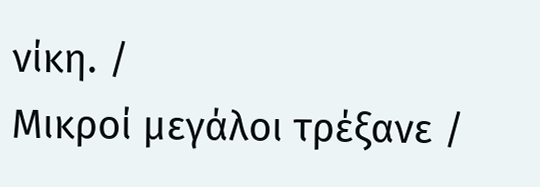νίκη. /
Μικροί μεγάλοι τρέξανε /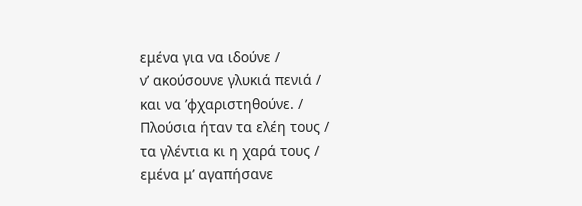εμένα για να ιδούνε /
ν’ ακούσουνε γλυκιά πενιά /
και να ’φχαριστηθούνε. /
Πλούσια ήταν τα ελέη τους /
τα γλέντια κι η χαρά τους /
εμένα μ’ αγαπήσανε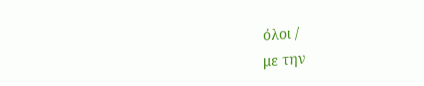όλοι /
με την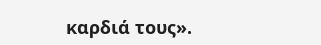καρδιά τους».